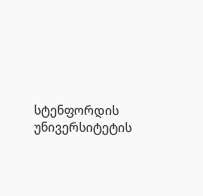სტენფორდის უნივერსიტეტის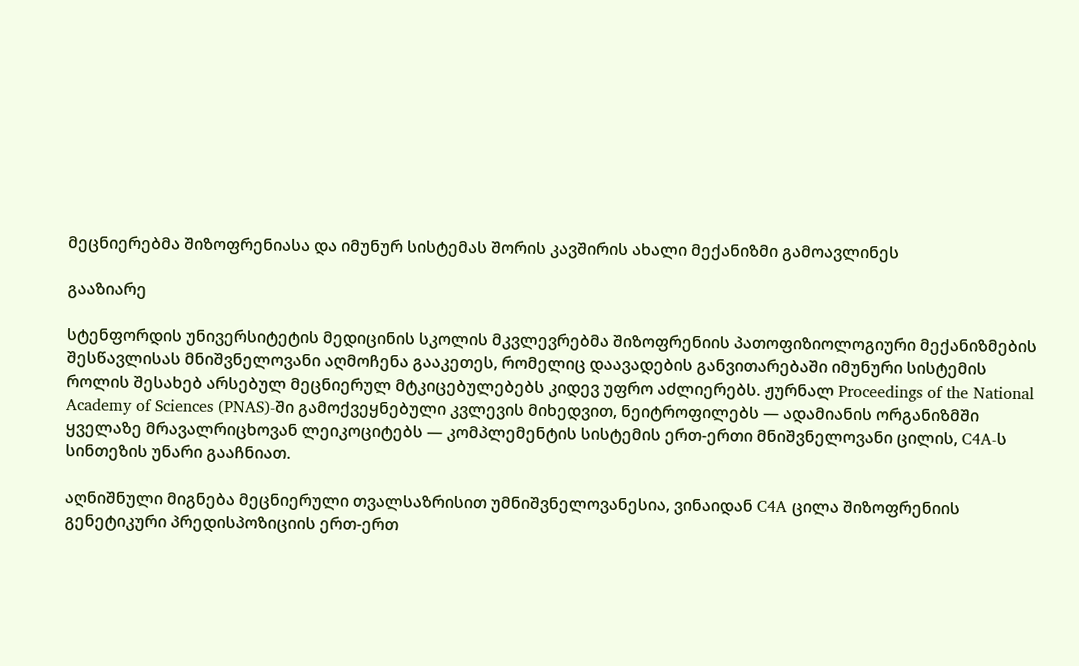მეცნიერებმა შიზოფრენიასა და იმუნურ სისტემას შორის კავშირის ახალი მექანიზმი გამოავლინეს

გააზიარე

სტენფორდის უნივერსიტეტის მედიცინის სკოლის მკვლევრებმა შიზოფრენიის პათოფიზიოლოგიური მექანიზმების შესწავლისას მნიშვნელოვანი აღმოჩენა გააკეთეს, რომელიც დაავადების განვითარებაში იმუნური სისტემის როლის შესახებ არსებულ მეცნიერულ მტკიცებულებებს კიდევ უფრო აძლიერებს. ჟურნალ Proceedings of the National Academy of Sciences (PNAS)-ში გამოქვეყნებული კვლევის მიხედვით, ნეიტროფილებს — ადამიანის ორგანიზმში ყველაზე მრავალრიცხოვან ლეიკოციტებს — კომპლემენტის სისტემის ერთ-ერთი მნიშვნელოვანი ცილის, C4A-ს სინთეზის უნარი გააჩნიათ.

აღნიშნული მიგნება მეცნიერული თვალსაზრისით უმნიშვნელოვანესია, ვინაიდან C4A ცილა შიზოფრენიის გენეტიკური პრედისპოზიციის ერთ-ერთ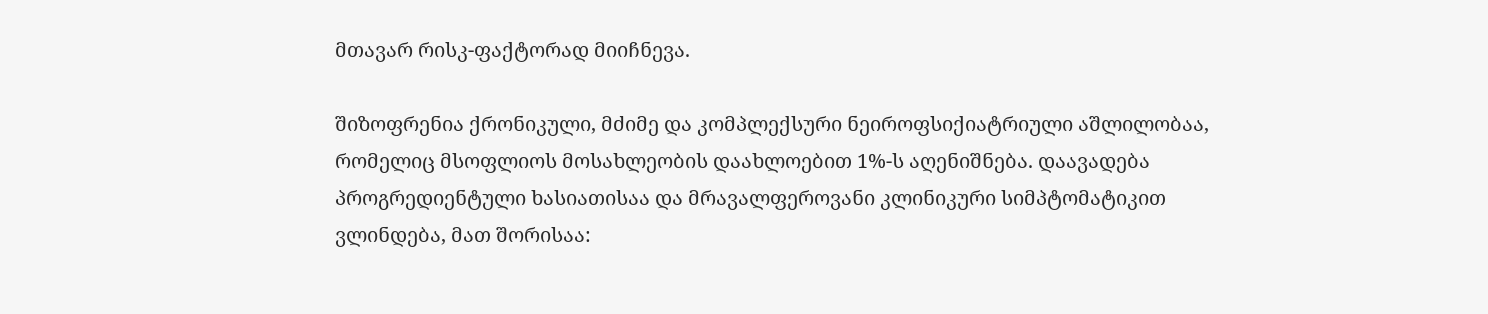მთავარ რისკ-ფაქტორად მიიჩნევა.

შიზოფრენია ქრონიკული, მძიმე და კომპლექსური ნეიროფსიქიატრიული აშლილობაა, რომელიც მსოფლიოს მოსახლეობის დაახლოებით 1%-ს აღენიშნება. დაავადება პროგრედიენტული ხასიათისაა და მრავალფეროვანი კლინიკური სიმპტომატიკით ვლინდება, მათ შორისაა: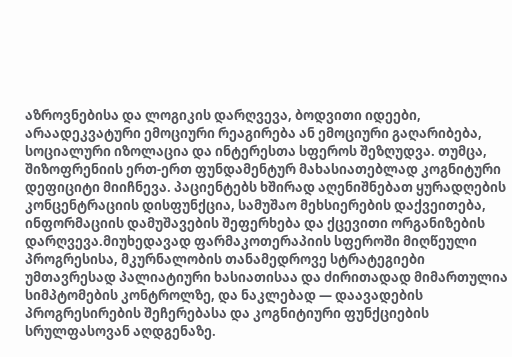აზროვნებისა და ლოგიკის დარღვევა, ბოდვითი იდეები, არაადეკვატური ემოციური რეაგირება ან ემოციური გაღარიბება, სოციალური იზოლაცია და ინტერესთა სფეროს შეზღუდვა. თუმცა, შიზოფრენიის ერთ-ერთ ფუნდამენტურ მახასიათებლად კოგნიტური დეფიციტი მიიჩნევა. პაციენტებს ხშირად აღენიშნებათ ყურადღების კონცენტრაციის დისფუნქცია, სამუშაო მეხსიერების დაქვეითება, ინფორმაციის დამუშავების შეფერხება და ქცევითი ორგანიზების დარღვევა.მიუხედავად ფარმაკოთერაპიის სფეროში მიღწეული პროგრესისა, მკურნალობის თანამედროვე სტრატეგიები უმთავრესად პალიატიური ხასიათისაა და ძირითადად მიმართულია სიმპტომების კონტროლზე, და ნაკლებად — დაავადების პროგრესირების შეჩერებასა და კოგნიტიური ფუნქციების სრულფასოვან აღდგენაზე.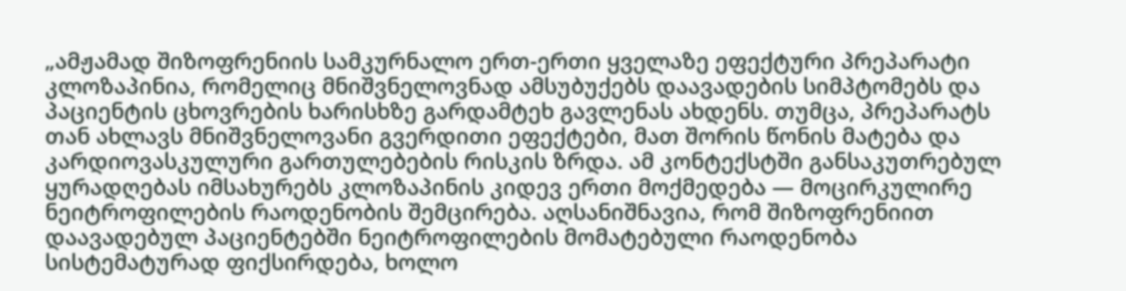„ამჟამად შიზოფრენიის სამკურნალო ერთ-ერთი ყველაზე ეფექტური პრეპარატი კლოზაპინია, რომელიც მნიშვნელოვნად ამსუბუქებს დაავადების სიმპტომებს და პაციენტის ცხოვრების ხარისხზე გარდამტეხ გავლენას ახდენს. თუმცა, პრეპარატს თან ახლავს მნიშვნელოვანი გვერდითი ეფექტები, მათ შორის წონის მატება და კარდიოვასკულური გართულებების რისკის ზრდა. ამ კონტექსტში განსაკუთრებულ ყურადღებას იმსახურებს კლოზაპინის კიდევ ერთი მოქმედება — მოცირკულირე ნეიტროფილების რაოდენობის შემცირება. აღსანიშნავია, რომ შიზოფრენიით დაავადებულ პაციენტებში ნეიტროფილების მომატებული რაოდენობა სისტემატურად ფიქსირდება, ხოლო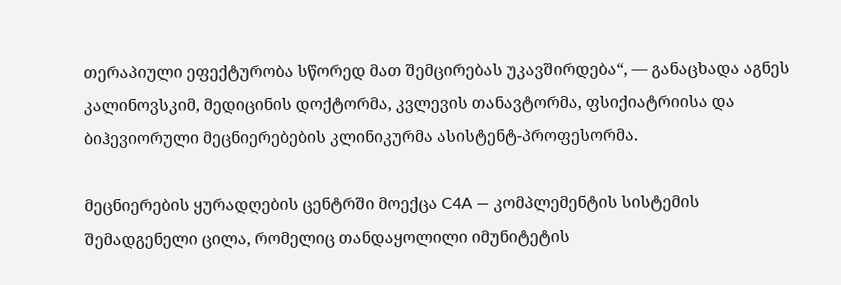თერაპიული ეფექტურობა სწორედ მათ შემცირებას უკავშირდება“, — განაცხადა აგნეს კალინოვსკიმ, მედიცინის დოქტორმა, კვლევის თანავტორმა, ფსიქიატრიისა და ბიჰევიორული მეცნიერებების კლინიკურმა ასისტენტ-პროფესორმა.

მეცნიერების ყურადღების ცენტრში მოექცა C4A — კომპლემენტის სისტემის შემადგენელი ცილა, რომელიც თანდაყოლილი იმუნიტეტის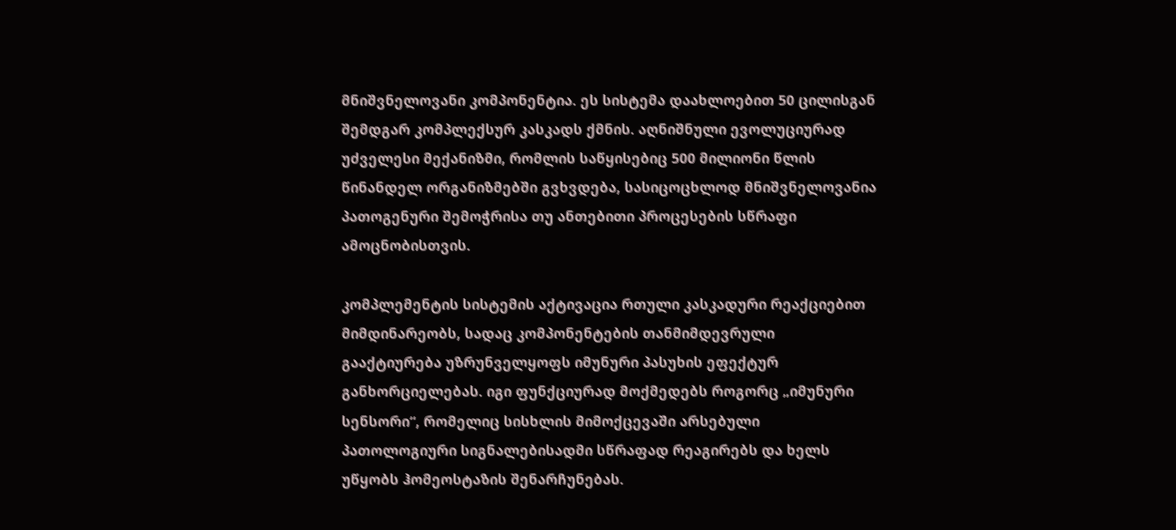მნიშვნელოვანი კომპონენტია. ეს სისტემა დაახლოებით 50 ცილისგან შემდგარ კომპლექსურ კასკადს ქმნის. აღნიშნული ევოლუციურად უძველესი მექანიზმი, რომლის საწყისებიც 500 მილიონი წლის წინანდელ ორგანიზმებში გვხვდება, სასიცოცხლოდ მნიშვნელოვანია პათოგენური შემოჭრისა თუ ანთებითი პროცესების სწრაფი ამოცნობისთვის.

კომპლემენტის სისტემის აქტივაცია რთული კასკადური რეაქციებით მიმდინარეობს, სადაც კომპონენტების თანმიმდევრული გააქტიურება უზრუნველყოფს იმუნური პასუხის ეფექტურ განხორციელებას. იგი ფუნქციურად მოქმედებს როგორც „იმუნური სენსორი“, რომელიც სისხლის მიმოქცევაში არსებული პათოლოგიური სიგნალებისადმი სწრაფად რეაგირებს და ხელს უწყობს ჰომეოსტაზის შენარჩუნებას.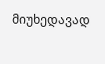მიუხედავად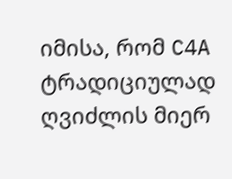იმისა, რომ C4A ტრადიციულად ღვიძლის მიერ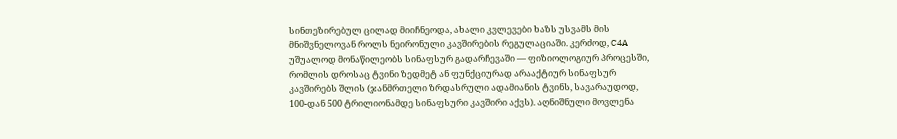სინთეზირებულ ცილად მიიჩნეოდა, ახალი კვლევები ხაზს უსვამს მის მნიშვნელოვან როლს ნეირონული კავშირების რეგულაციაში. კერძოდ, C4A უშუალოდ მონაწილეობს სინაფსურ გადარჩევაში — ფიზიოლოგიურ პროცესში, რომლის დროსაც ტვინი ზედმეტ ან ფუნქციურად არააქტიურ სინაფსურ კავშირებს შლის (ჯანმრთელი ზრდასრული ადამიანის ტვინს, სავარაუდოდ, 100-დან 500 ტრილიონამდე სინაფსური კავშირი აქვს). აღნიშნული მოვლენა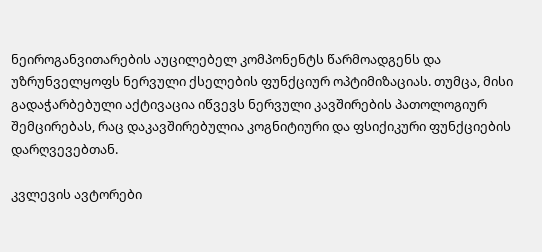ნეიროგანვითარების აუცილებელ კომპონენტს წარმოადგენს და უზრუნველყოფს ნერვული ქსელების ფუნქციურ ოპტიმიზაციას. თუმცა, მისი გადაჭარბებული აქტივაცია იწვევს ნერვული კავშირების პათოლოგიურ შემცირებას, რაც დაკავშირებულია კოგნიტიური და ფსიქიკური ფუნქციების დარღვევებთან.

კვლევის ავტორები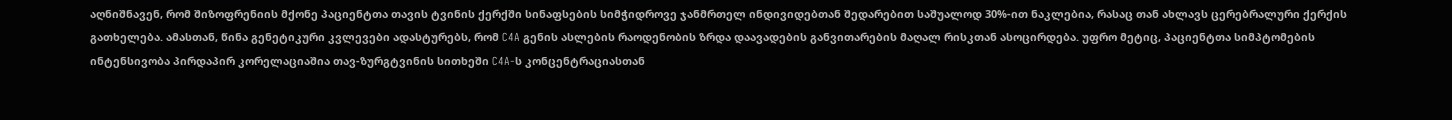აღნიშნავენ, რომ შიზოფრენიის მქონე პაციენტთა თავის ტვინის ქერქში სინაფსების სიმჭიდროვე ჯანმრთელ ინდივიდებთან შედარებით საშუალოდ 30%-ით ნაკლებია, რასაც თან ახლავს ცერებრალური ქერქის გათხელება. ამასთან, წინა გენეტიკური კვლევები ადასტურებს, რომ C4A გენის ასლების რაოდენობის ზრდა დაავადების განვითარების მაღალ რისკთან ასოცირდება. უფრო მეტიც, პაციენტთა სიმპტომების ინტენსივობა პირდაპირ კორელაციაშია თავ-ზურგტვინის სითხეში C4A-ს კონცენტრაციასთან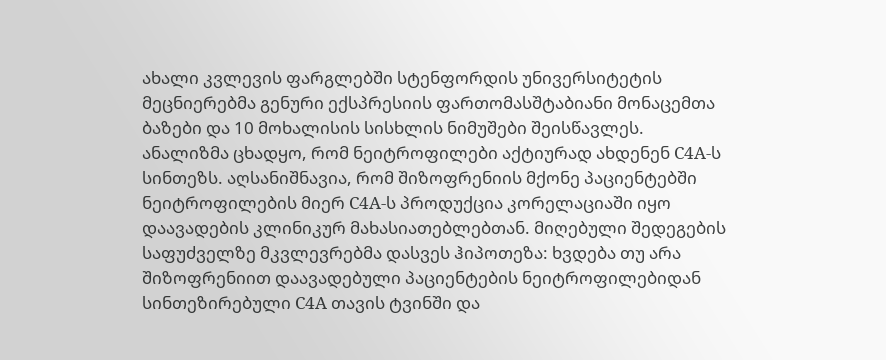ახალი კვლევის ფარგლებში სტენფორდის უნივერსიტეტის მეცნიერებმა გენური ექსპრესიის ფართომასშტაბიანი მონაცემთა ბაზები და 10 მოხალისის სისხლის ნიმუშები შეისწავლეს. ანალიზმა ცხადყო, რომ ნეიტროფილები აქტიურად ახდენენ C4A-ს სინთეზს. აღსანიშნავია, რომ შიზოფრენიის მქონე პაციენტებში ნეიტროფილების მიერ C4A-ს პროდუქცია კორელაციაში იყო დაავადების კლინიკურ მახასიათებლებთან. მიღებული შედეგების საფუძველზე მკვლევრებმა დასვეს ჰიპოთეზა: ხვდება თუ არა შიზოფრენიით დაავადებული პაციენტების ნეიტროფილებიდან სინთეზირებული C4A თავის ტვინში და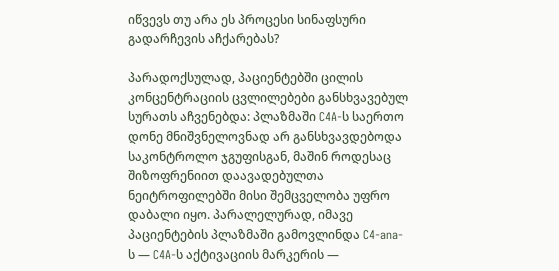იწვევს თუ არა ეს პროცესი სინაფსური გადარჩევის აჩქარებას?

პარადოქსულად, პაციენტებში ცილის კონცენტრაციის ცვლილებები განსხვავებულ სურათს აჩვენებდა: პლაზმაში C4A-ს საერთო დონე მნიშვნელოვნად არ განსხვავდებოდა საკონტროლო ჯგუფისგან, მაშინ როდესაც შიზოფრენიით დაავადებულთა ნეიტროფილებში მისი შემცველობა უფრო დაბალი იყო. პარალელურად, იმავე პაციენტების პლაზმაში გამოვლინდა C4-ana-ს — C4A-ს აქტივაციის მარკერის —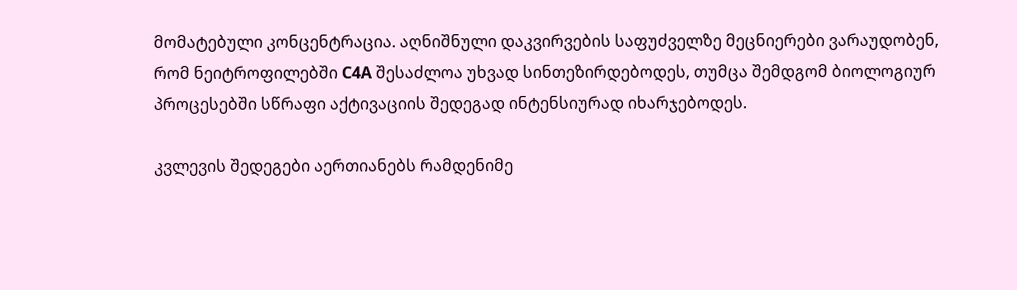მომატებული კონცენტრაცია. აღნიშნული დაკვირვების საფუძველზე მეცნიერები ვარაუდობენ, რომ ნეიტროფილებში C4A შესაძლოა უხვად სინთეზირდებოდეს, თუმცა შემდგომ ბიოლოგიურ პროცესებში სწრაფი აქტივაციის შედეგად ინტენსიურად იხარჯებოდეს.

კვლევის შედეგები აერთიანებს რამდენიმე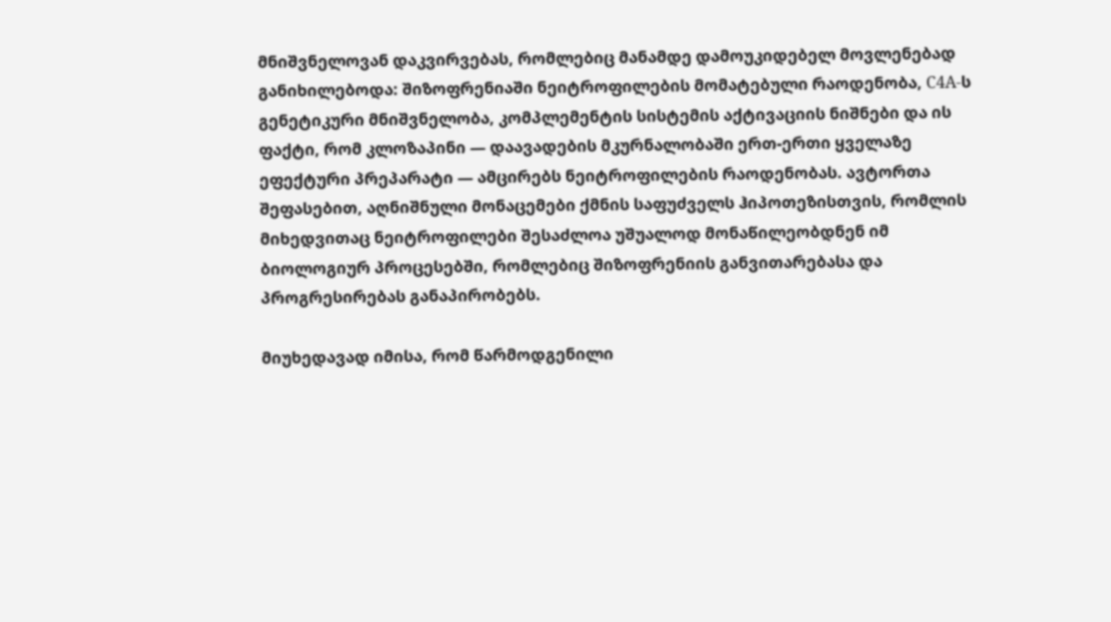მნიშვნელოვან დაკვირვებას, რომლებიც მანამდე დამოუკიდებელ მოვლენებად განიხილებოდა: შიზოფრენიაში ნეიტროფილების მომატებული რაოდენობა, C4A-ს გენეტიკური მნიშვნელობა, კომპლემენტის სისტემის აქტივაციის ნიშნები და ის ფაქტი, რომ კლოზაპინი — დაავადების მკურნალობაში ერთ-ერთი ყველაზე ეფექტური პრეპარატი — ამცირებს ნეიტროფილების რაოდენობას. ავტორთა შეფასებით, აღნიშნული მონაცემები ქმნის საფუძველს ჰიპოთეზისთვის, რომლის მიხედვითაც ნეიტროფილები შესაძლოა უშუალოდ მონაწილეობდნენ იმ ბიოლოგიურ პროცესებში, რომლებიც შიზოფრენიის განვითარებასა და პროგრესირებას განაპირობებს.

მიუხედავად იმისა, რომ წარმოდგენილი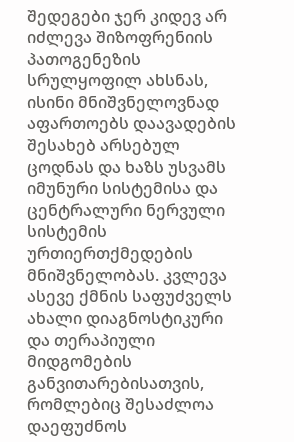შედეგები ჯერ კიდევ არ იძლევა შიზოფრენიის პათოგენეზის სრულყოფილ ახსნას, ისინი მნიშვნელოვნად აფართოებს დაავადების შესახებ არსებულ ცოდნას და ხაზს უსვამს იმუნური სისტემისა და ცენტრალური ნერვული სისტემის ურთიერთქმედების მნიშვნელობას. კვლევა ასევე ქმნის საფუძველს ახალი დიაგნოსტიკური და თერაპიული მიდგომების განვითარებისათვის, რომლებიც შესაძლოა დაეფუძნოს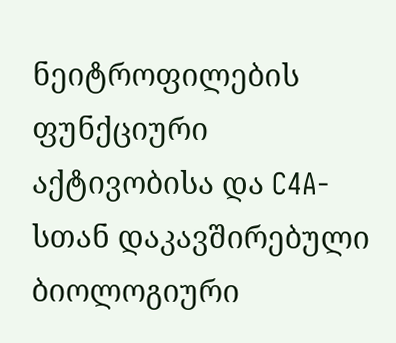ნეიტროფილების ფუნქციური აქტივობისა და C4A-სთან დაკავშირებული ბიოლოგიური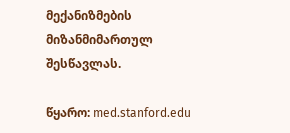მექანიზმების მიზანმიმართულ შესწავლას.

წყარო: med.stanford.edu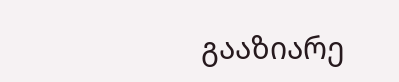გააზიარე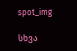spot_img

სხვა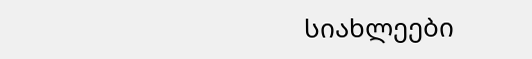სიახლეები